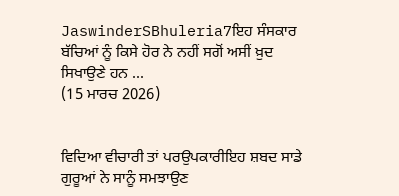JaswinderSBhuleria7ਇਹ ਸੰਸਕਾਰ ਬੱਚਿਆਂ ਨੂੰ ਕਿਸੇ ਹੋਰ ਨੇ ਨਹੀਂ ਸਗੋਂ ਅਸੀਂ ਖ਼ੁਦ ਸਿਖਾਉਣੇ ਹਨ ...
(15 ਮਾਰਚ 2026)


ਵਿਦਿਆ ਵੀਚਾਰੀ ਤਾਂ ਪਰਉਪਕਾਰੀਇਹ ਸ਼ਬਦ ਸਾਡੇ ਗੁਰੂਆਂ ਨੇ ਸਾਨੂੰ ਸਮਝਾਉਣ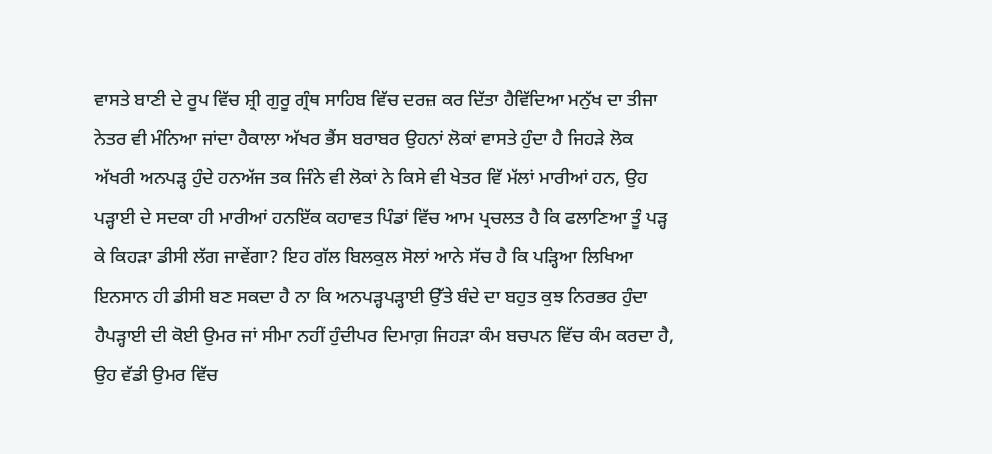ਵਾਸਤੇ ਬਾਣੀ ਦੇ ਰੂਪ ਵਿੱਚ ਸ਼੍ਰੀ ਗੁਰੂ ਗ੍ਰੰਥ ਸਾਹਿਬ ਵਿੱਚ ਦਰਜ਼ ਕਰ ਦਿੱਤਾ ਹੈਵਿੱਦਿਆ ਮਨੁੱਖ ਦਾ ਤੀਜਾ ਨੇਤਰ ਵੀ ਮੰਨਿਆ ਜਾਂਦਾ ਹੈਕਾਲਾ ਅੱਖਰ ਭੈਂਸ ਬਰਾਬਰ ਉਹਨਾਂ ਲੋਕਾਂ ਵਾਸਤੇ ਹੁੰਦਾ ਹੈ ਜਿਹੜੇ ਲੋਕ ਅੱਖਰੀ ਅਨਪੜ੍ਹ ਹੁੰਦੇ ਹਨਅੱਜ ਤਕ ਜਿੰਨੇ ਵੀ ਲੋਕਾਂ ਨੇ ਕਿਸੇ ਵੀ ਖੇਤਰ ਵਿੱ ਮੱਲਾਂ ਮਾਰੀਆਂ ਹਨ, ਉਹ ਪੜ੍ਹਾਈ ਦੇ ਸਦਕਾ ਹੀ ਮਾਰੀਆਂ ਹਨਇੱਕ ਕਹਾਵਤ ਪਿੰਡਾਂ ਵਿੱਚ ਆਮ ਪ੍ਰਚਲਤ ਹੈ ਕਿ ਫਲਾਣਿਆ ਤੂੰ ਪੜ੍ਹ ਕੇ ਕਿਹੜਾ ਡੀਸੀ ਲੱਗ ਜਾਵੇਂਗਾ? ਇਹ ਗੱਲ ਬਿਲਕੁਲ ਸੋਲਾਂ ਆਨੇ ਸੱਚ ਹੈ ਕਿ ਪੜ੍ਹਿਆ ਲਿਖਿਆ ਇਨਸਾਨ ਹੀ ਡੀਸੀ ਬਣ ਸਕਦਾ ਹੈ ਨਾ ਕਿ ਅਨਪੜ੍ਹਪੜ੍ਹਾਈ ਉੱਤੇ ਬੰਦੇ ਦਾ ਬਹੁਤ ਕੁਝ ਨਿਰਭਰ ਹੁੰਦਾ ਹੈਪੜ੍ਹਾਈ ਦੀ ਕੋਈ ਉਮਰ ਜਾਂ ਸੀਮਾ ਨਹੀਂ ਹੁੰਦੀਪਰ ਦਿਮਾਗ਼ ਜਿਹੜਾ ਕੰਮ ਬਚਪਨ ਵਿੱਚ ਕੰਮ ਕਰਦਾ ਹੈ, ਉਹ ਵੱਡੀ ਉਮਰ ਵਿੱਚ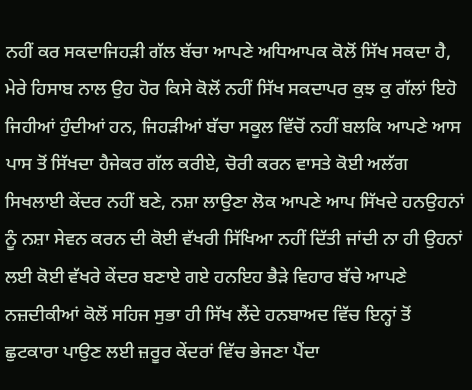ਨਹੀਂ ਕਰ ਸਕਦਾਜਿਹੜੀ ਗੱਲ ਬੱਚਾ ਆਪਣੇ ਅਧਿਆਪਕ ਕੋਲੋਂ ਸਿੱਖ ਸਕਦਾ ਹੈ, ਮੇਰੇ ਹਿਸਾਬ ਨਾਲ ਉਹ ਹੋਰ ਕਿਸੇ ਕੋਲੋਂ ਨਹੀਂ ਸਿੱਖ ਸਕਦਾਪਰ ਕੁਝ ਕੁ ਗੱਲਾਂ ਇਹੋ ਜਿਹੀਆਂ ਹੁੰਦੀਆਂ ਹਨ, ਜਿਹੜੀਆਂ ਬੱਚਾ ਸਕੂਲ ਵਿੱਚੋਂ ਨਹੀਂ ਬਲਕਿ ਆਪਣੇ ਆਸ ਪਾਸ ਤੋਂ ਸਿੱਖਦਾ ਹੈਜੇਕਰ ਗੱਲ ਕਰੀਏ, ਚੋਰੀ ਕਰਨ ਵਾਸਤੇ ਕੋਈ ਅਲੱਗ ਸਿਖਲਾਈ ਕੇਂਦਰ ਨਹੀਂ ਬਣੇ, ਨਸ਼ਾ ਲਾਉਣਾ ਲੋਕ ਆਪਣੇ ਆਪ ਸਿੱਖਦੇ ਹਨਉਹਨਾਂ ਨੂੰ ਨਸ਼ਾ ਸੇਵਨ ਕਰਨ ਦੀ ਕੋਈ ਵੱਖਰੀ ਸਿੱਖਿਆ ਨਹੀਂ ਦਿੱਤੀ ਜਾਂਦੀ ਨਾ ਹੀ ਉਹਨਾਂ ਲਈ ਕੋਈ ਵੱਖਰੇ ਕੇਂਦਰ ਬਣਾਏ ਗਏ ਹਨਇਹ ਭੈੜੇ ਵਿਹਾਰ ਬੱਚੇ ਆਪਣੇ ਨਜ਼ਦੀਕੀਆਂ ਕੋਲੋਂ ਸਹਿਜ ਸੁਭਾ ਹੀ ਸਿੱਖ ਲੈਂਦੇ ਹਨਬਾਅਦ ਵਿੱਚ ਇਨ੍ਹਾਂ ਤੋਂ ਛੁਟਕਾਰਾ ਪਾਉਣ ਲਈ ਜ਼ਰੂਰ ਕੇਂਦਰਾਂ ਵਿੱਚ ਭੇਜਣਾ ਪੈਂਦਾ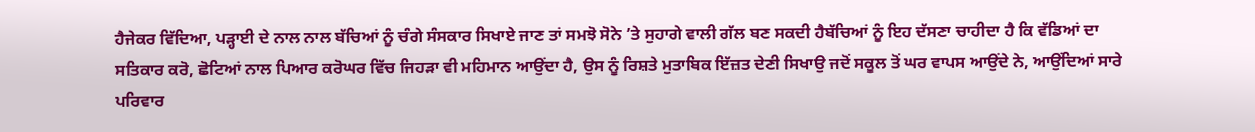ਹੈਜੇਕਰ ਵਿੱਦਿਆ, ਪੜ੍ਹਾਈ ਦੇ ਨਾਲ ਨਾਲ ਬੱਚਿਆਂ ਨੂੰ ਚੰਗੇ ਸੰਸਕਾਰ ਸਿਖਾਏ ਜਾਣ ਤਾਂ ਸਮਝੋ ਸੋਨੇ ’ਤੇ ਸੁਹਾਗੇ ਵਾਲੀ ਗੱਲ ਬਣ ਸਕਦੀ ਹੈਬੱਚਿਆਂ ਨੂੰ ਇਹ ਦੱਸਣਾ ਚਾਹੀਦਾ ਹੈ ਕਿ ਵੱਡਿਆਂ ਦਾ ਸਤਿਕਾਰ ਕਰੋ, ਛੋਟਿਆਂ ਨਾਲ ਪਿਆਰ ਕਰੋਘਰ ਵਿੱਚ ਜਿਹੜਾ ਵੀ ਮਹਿਮਾਨ ਆਉਂਦਾ ਹੈ, ਉਸ ਨੂੰ ਰਿਸ਼ਤੇ ਮੁਤਾਬਿਕ ਇੱਜ਼ਤ ਦੇਣੀ ਸਿਖਾਉ ਜਦੋਂ ਸਕੂਲ ਤੋਂ ਘਰ ਵਾਪਸ ਆਉਂਦੇ ਨੇ, ਆਉਂਦਿਆਂ ਸਾਰੇ ਪਰਿਵਾਰ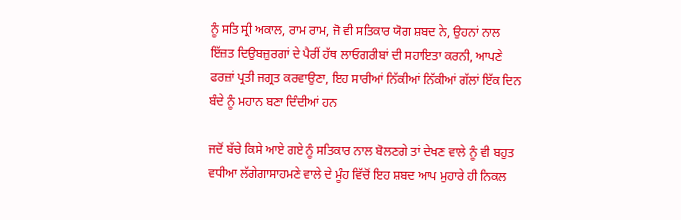ਨੂੰ ਸਤਿ ਸ੍ਰੀ ਅਕਾਲ, ਰਾਮ ਰਾਮ, ਜੋ ਵੀ ਸਤਿਕਾਰ ਯੋਗ ਸ਼ਬਦ ਨੇ, ਉਹਨਾਂ ਨਾਲ ਇੱਜ਼ਤ ਦਿਉਬਜ਼ੁਰਗਾਂ ਦੇ ਪੈਰੀਂ ਹੱਥ ਲਾਓਗਰੀਬਾਂ ਦੀ ਸਹਾਇਤਾ ਕਰਨੀ, ਆਪਣੇ ਫਰਜ਼ਾਂ ਪ੍ਰਤੀ ਜਗ੍ਰਤ ਕਰਵਾਉਣਾ, ਇਹ ਸਾਰੀਆਂ ਨਿੱਕੀਆਂ ਨਿੱਕੀਆਂ ਗੱਲਾਂ ਇੱਕ ਦਿਨ ਬੰਦੇ ਨੂੰ ਮਹਾਨ ਬਣਾ ਦਿੰਦੀਆਂ ਹਨ

ਜਦੋਂ ਬੱਚੇ ਕਿਸੇ ਆਏ ਗਏ ਨੂੰ ਸਤਿਕਾਰ ਨਾਲ ਬੋਲਣਗੇ ਤਾਂ ਦੇਖਣ ਵਾਲੇ ਨੂੰ ਵੀ ਬਹੁਤ ਵਧੀਆ ਲੱਗੇਗਾਸਾਹਮਣੇ ਵਾਲੇ ਦੇ ਮੂੰਹ ਵਿੱਚੋਂ ਇਹ ਸ਼ਬਦ ਆਪ ਮੁਹਾਰੇ ਹੀ ਨਿਕਲ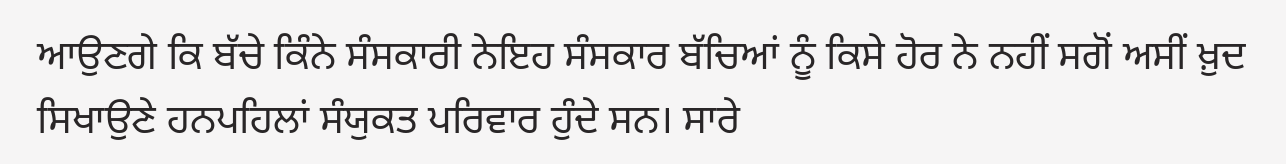ਆਉਣਗੇ ਕਿ ਬੱਚੇ ਕਿੰਨੇ ਸੰਸਕਾਰੀ ਨੇਇਹ ਸੰਸਕਾਰ ਬੱਚਿਆਂ ਨੂੰ ਕਿਸੇ ਹੋਰ ਨੇ ਨਹੀਂ ਸਗੋਂ ਅਸੀਂ ਖ਼ੁਦ ਸਿਖਾਉਣੇ ਹਨਪਹਿਲਾਂ ਸੰਯੁਕਤ ਪਰਿਵਾਰ ਹੁੰਦੇ ਸਨ। ਸਾਰੇ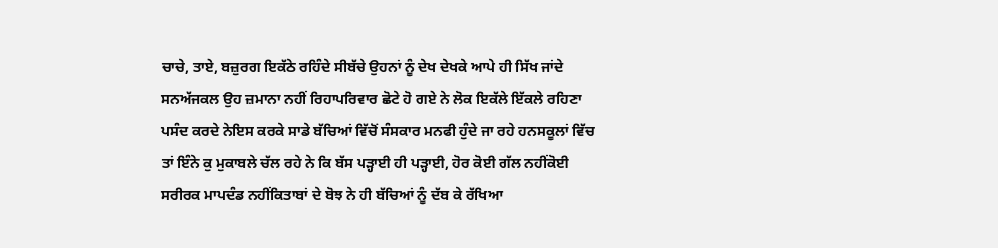ਚਾਚੇ, ਤਾਏ, ਬਜ਼ੁਰਗ ਇਕੱਠੇ ਰਹਿੰਦੇ ਸੀਬੱਚੇ ਉਹਨਾਂ ਨੂੰ ਦੇਖ ਦੇਖਕੇ ਆਪੇ ਹੀ ਸਿੱਖ ਜਾਂਦੇ ਸਨਅੱਜਕਲ ਉਹ ਜ਼ਮਾਨਾ ਨਹੀਂ ਰਿਹਾਪਰਿਵਾਰ ਛੋਟੇ ਹੋ ਗਏ ਨੇ ਲੋਕ ਇਕੱਲੇ ਇੱਕਲੇ ਰਹਿਣਾ ਪਸੰਦ ਕਰਦੇ ਨੇਇਸ ਕਰਕੇ ਸਾਡੇ ਬੱਚਿਆਂ ਵਿੱਚੋਂ ਸੰਸਕਾਰ ਮਨਫੀ ਹੁੰਦੇ ਜਾ ਰਹੇ ਹਨਸਕੂਲਾਂ ਵਿੱਚ ਤਾਂ ਇੰਨੇ ਕੁ ਮੁਕਾਬਲੇ ਚੱਲ ਰਹੇ ਨੇ ਕਿ ਬੱਸ ਪੜ੍ਹਾਈ ਹੀ ਪੜ੍ਹਾਈ, ਹੋਰ ਕੋਈ ਗੱਲ ਨਹੀਂਕੋਈ ਸਰੀਰਕ ਮਾਪਦੰਡ ਨਹੀਂਕਿਤਾਬਾਂ ਦੇ ਬੋਝ ਨੇ ਹੀ ਬੱਚਿਆਂ ਨੂੰ ਦੱਬ ਕੇ ਰੱਖਿਆ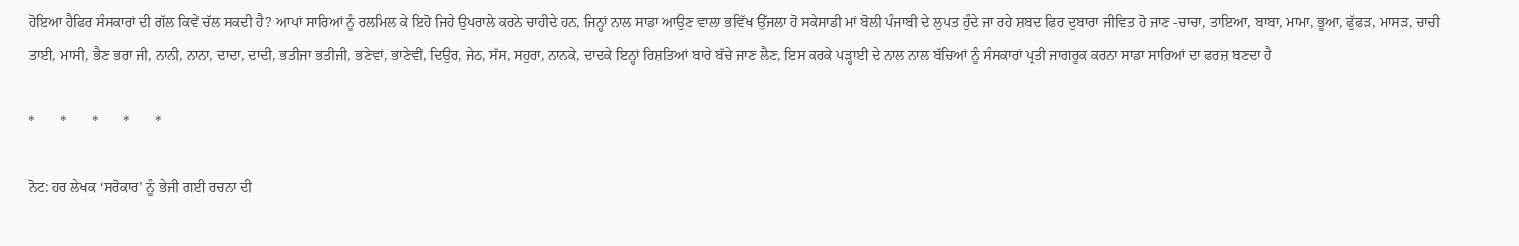ਹੋਇਆ ਹੈਫਿਰ ਸੰਸਕਾਰਾਂ ਦੀ ਗੱਲ ਕਿਵੇਂ ਚੱਲ ਸਕਦੀ ਹੈ? ਆਪਾਂ ਸਾਰਿਆਂ ਨੂੰ ਰਲਮਿਲ ਕੇ ਇਹੋ ਜਿਹੇ ਉਪਰਾਲੇ ਕਰਨੇ ਚਾਹੀਦੇ ਹਨ, ਜਿਨ੍ਹਾਂ ਨਾਲ ਸਾਡਾ ਆਉਣ ਵਾਲਾ ਭਵਿੱਖ ਉੱਜਲਾ ਹੋ ਸਕੇਸਾਡੀ ਮਾਂ ਬੋਲੀ ਪੰਜਾਬੀ ਦੇ ਲੁਪਤ ਹੁੰਦੇ ਜਾ ਰਹੇ ਸ਼ਬਦ ਫਿਰ ਦੁਬਾਰਾ ਜੀਵਿਤ ਹੋ ਜਾਣ -ਚਾਚਾ, ਤਾਇਆ, ਬਾਬਾ, ਮਾਮਾ, ਭੂਆ, ਫੁੱਫੜ, ਮਾਸੜ, ਚਾਚੀ ਤਾਈ, ਮਾਸੀ, ਭੈਣ ਭਰਾ ਜੀ, ਨਾਨੀ, ਨਾਨਾ, ਦਾਦਾ, ਦਾਦੀ, ਭਤੀਜਾ ਭਤੀਜੀ, ਭਣੇਵਾਂ, ਭਾਣੇਵੀਂ, ਦਿਉਰ, ਜੇਠ, ਸੱਸ, ਸਹੁਰਾ, ਨਾਨਕੇ, ਦਾਦਕੇ ਇਨ੍ਹਾਂ ਰਿਸ਼ਤਿਆਂ ਬਾਰੇ ਬੱਚੇ ਜਾਣ ਲੈਣ, ਇਸ ਕਰਕੇ ਪੜ੍ਹਾਈ ਦੇ ਨਾਲ ਨਾਲ ਬੱਚਿਆਂ ਨੂੰ ਸੰਸਕਾਰਾਂ ਪ੍ਰਤੀ ਜਾਗਰੂਕ ਕਰਨਾ ਸਾਡਾ ਸਾਰਿਆਂ ਦਾ ਫਰਜ਼ ਬਣਦਾ ਹੈ

*       *       *       *       *

ਨੋਟ: ਹਰ ਲੇਖਕ ‘ਸਰੋਕਾਰ’ ਨੂੰ ਭੇਜੀ ਗਈ ਰਚਨਾ ਦੀ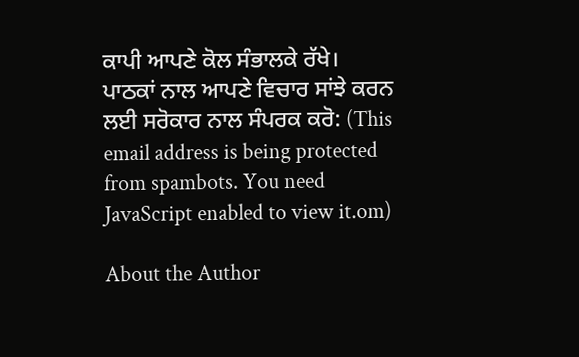ਕਾਪੀ ਆਪਣੇ ਕੋਲ ਸੰਭਾਲਕੇ ਰੱਖੇ।
ਪਾਠਕਾਂ ਨਾਲ ਆਪਣੇ ਵਿਚਾਰ ਸਾਂਝੇ ਕਰਨ ਲਈ ਸਰੋਕਾਰ ਨਾਲ ਸੰਪਰਕ ਕਰੋ: (This email address is being protected from spambots. You need JavaScript enabled to view it.om)

About the Author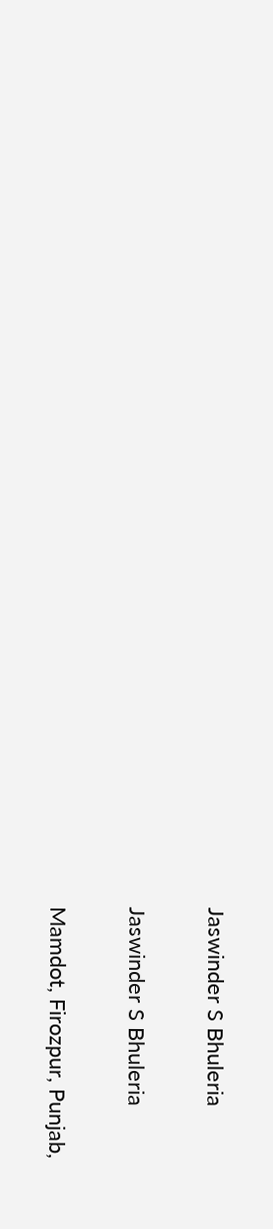Jaswinder S Bhuleria

Jaswinder S Bhuleria

Mamdot, Firozpur, Punjab,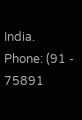India.
Phone: (91 - 75891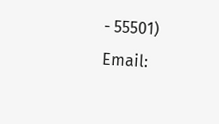- 55501)
Email: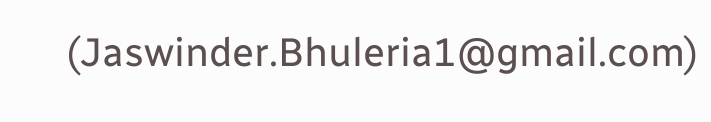(Jaswinder.Bhuleria1@gmail.com)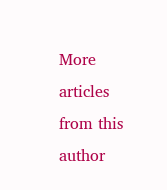More articles from this author